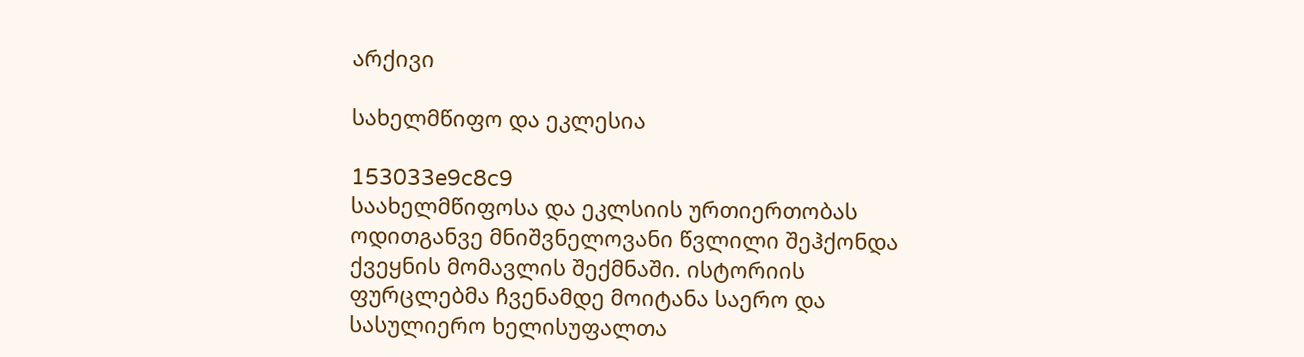არქივი

სახელმწიფო და ეკლესია

153033e9c8c9
საახელმწიფოსა და ეკლსიის ურთიერთობას ოდითგანვე მნიშვნელოვანი წვლილი შეჰქონდა ქვეყნის მომავლის შექმნაში. ისტორიის ფურცლებმა ჩვენამდე მოიტანა საერო და სასულიერო ხელისუფალთა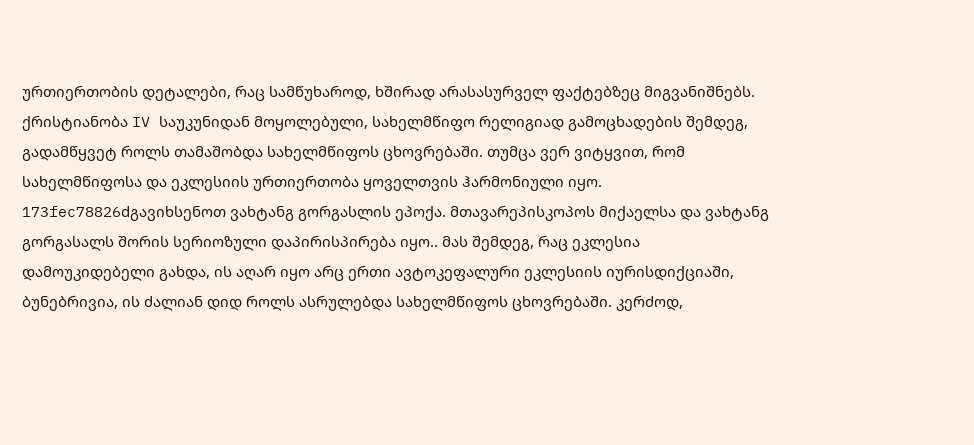ურთიერთობის დეტალები, რაც სამწუხაროდ, ხშირად არასასურველ ფაქტებზეც მიგვანიშნებს.
ქრისტიანობა IV საუკუნიდან მოყოლებული, სახელმწიფო რელიგიად გამოცხადების შემდეგ, გადამწყვეტ როლს თამაშობდა სახელმწიფოს ცხოვრებაში. თუმცა ვერ ვიტყვით, რომ სახელმწიფოსა და ეკლესიის ურთიერთობა ყოველთვის ჰარმონიული იყო.
173fec78826dგავიხსენოთ ვახტანგ გორგასლის ეპოქა. მთავარეპისკოპოს მიქაელსა და ვახტანგ გორგასალს შორის სერიოზული დაპირისპირება იყო.. მას შემდეგ, რაც ეკლესია დამოუკიდებელი გახდა, ის აღარ იყო არც ერთი ავტოკეფალური ეკლესიის იურისდიქციაში, ბუნებრივია, ის ძალიან დიდ როლს ასრულებდა სახელმწიფოს ცხოვრებაში. კერძოდ,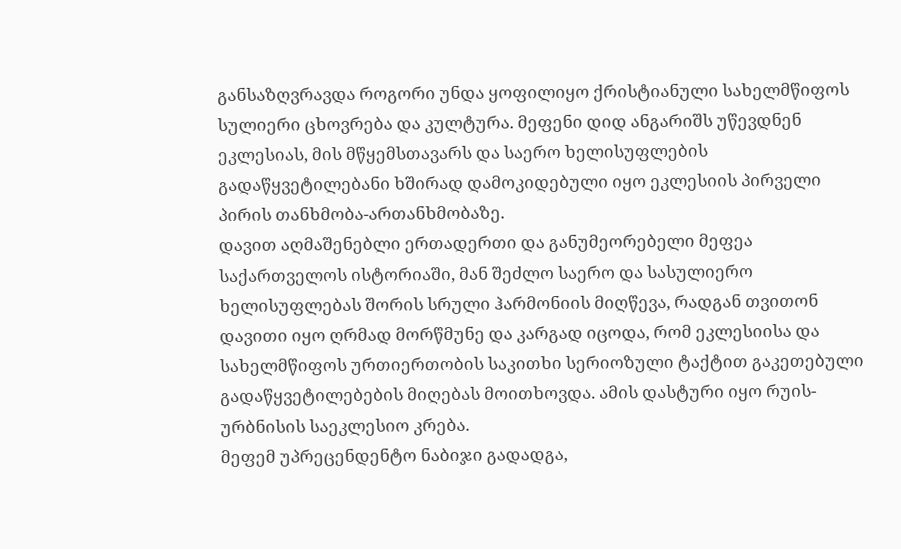განსაზღვრავდა როგორი უნდა ყოფილიყო ქრისტიანული სახელმწიფოს სულიერი ცხოვრება და კულტურა. მეფენი დიდ ანგარიშს უწევდნენ ეკლესიას, მის მწყემსთავარს და საერო ხელისუფლების გადაწყვეტილებანი ხშირად დამოკიდებული იყო ეკლესიის პირველი პირის თანხმობა-ართანხმობაზე.
დავით აღმაშენებლი ერთადერთი და განუმეორებელი მეფეა საქართველოს ისტორიაში, მან შეძლო საერო და სასულიერო ხელისუფლებას შორის სრული ჰარმონიის მიღწევა, რადგან თვითონ დავითი იყო ღრმად მორწმუნე და კარგად იცოდა, რომ ეკლესიისა და სახელმწიფოს ურთიერთობის საკითხი სერიოზული ტაქტით გაკეთებული გადაწყვეტილებების მიღებას მოითხოვდა. ამის დასტური იყო რუის-ურბნისის საეკლესიო კრება.
მეფემ უპრეცენდენტო ნაბიჯი გადადგა,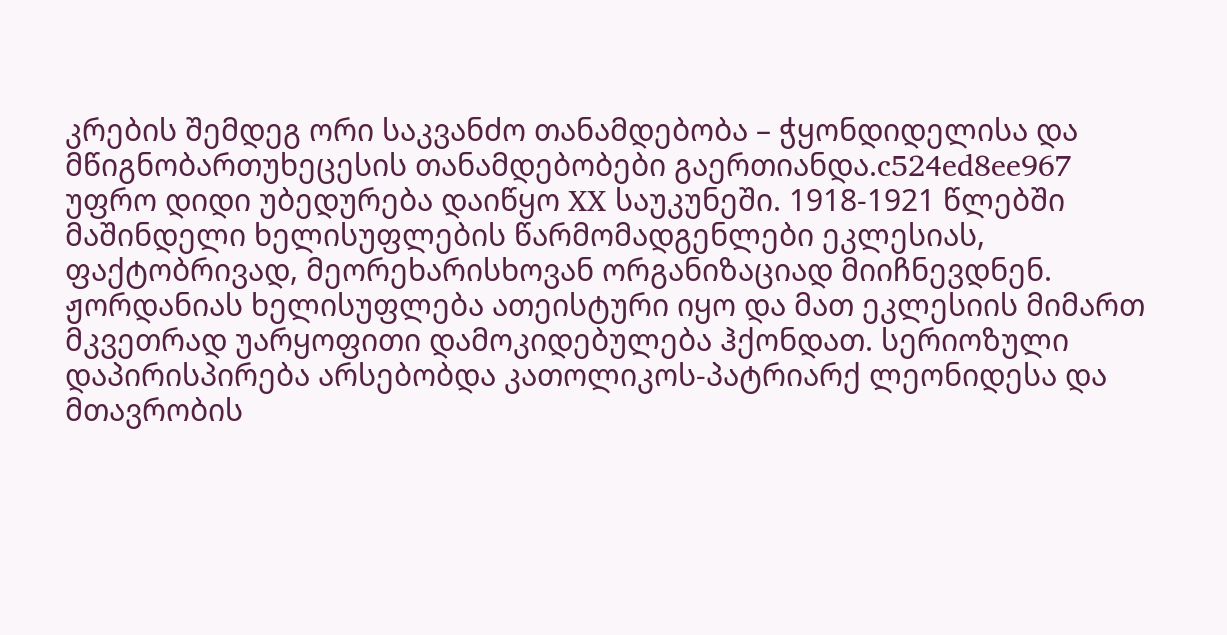კრების შემდეგ ორი საკვანძო თანამდებობა – ჭყონდიდელისა და მწიგნობართუხეცესის თანამდებობები გაერთიანდა.c524ed8ee967
უფრო დიდი უბედურება დაიწყო XX საუკუნეში. 1918-1921 წლებში მაშინდელი ხელისუფლების წარმომადგენლები ეკლესიას, ფაქტობრივად, მეორეხარისხოვან ორგანიზაციად მიიჩნევდნენ. ჟორდანიას ხელისუფლება ათეისტური იყო და მათ ეკლესიის მიმართ მკვეთრად უარყოფითი დამოკიდებულება ჰქონდათ. სერიოზული დაპირისპირება არსებობდა კათოლიკოს-პატრიარქ ლეონიდესა და მთავრობის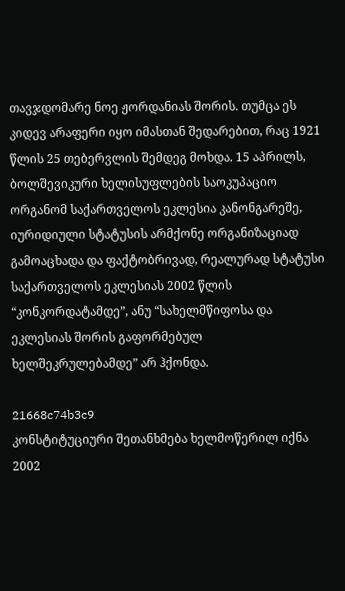თავჯდომარე ნოე ჟორდანიას შორის. თუმცა ეს კიდევ არაფერი იყო იმასთან შედარებით, რაც 1921 წლის 25 თებერვლის შემდეგ მოხდა. 15 აპრილს, ბოლშევიკური ხელისუფლების საოკუპაციო ორგანომ საქართველოს ეკლესია კანონგარეშე, იურიდიული სტატუსის არმქონე ორგანიზაციად გამოაცხადა და ფაქტობრივად, რეალურად სტატუსი საქართველოს ეკლესიას 2002 წლის “კონკორდატამდე”, ანუ “სახელმწიფოსა და ეკლესიას შორის გაფორმებულ ხელშეკრულებამდე” არ ჰქონდა.

21668c74b3c9
კონსტიტუციური შეთანხმება ხელმოწერილ იქნა 2002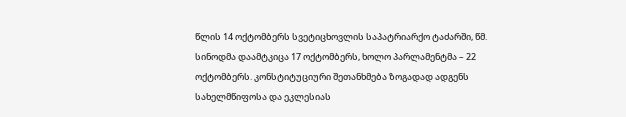წლის 14 ოქტომბერს სვეტიცხოვლის საპატრიარქო ტაძარში, წმ. სინოდმა დაამტკიცა 17 ოქტომბერს, ხოლო პარლამენტმა – 22 ოქტომბერს. კონსტიტუციური შეთანხმება ზოგადად ადგენს სახელმწიფოსა და ეკლესიას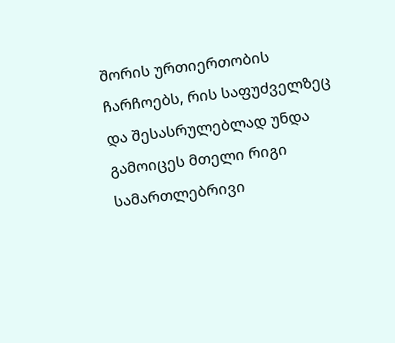შორის ურთიერთობის ჩარჩოებს, რის საფუძველზეც და შესასრულებლად უნდა გამოიცეს მთელი რიგი სამართლებრივი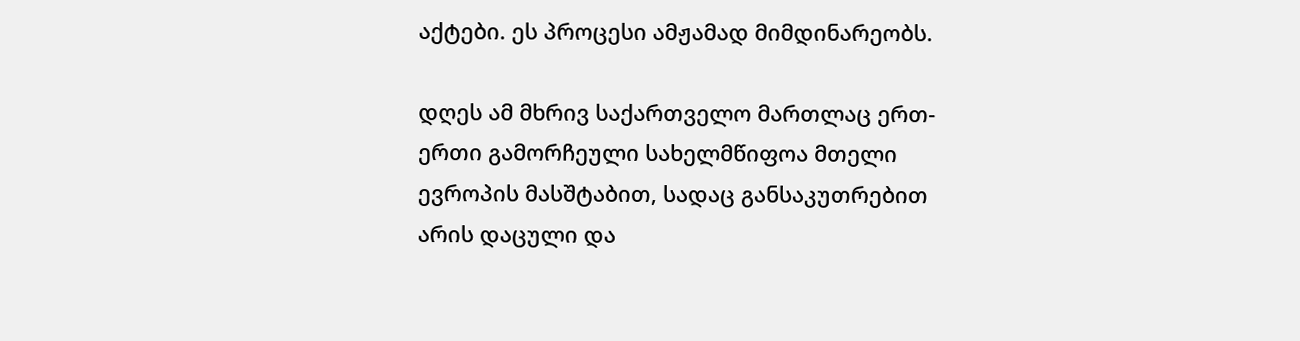აქტები. ეს პროცესი ამჟამად მიმდინარეობს.

დღეს ამ მხრივ საქართველო მართლაც ერთ-ერთი გამორჩეული სახელმწიფოა მთელი ევროპის მასშტაბით, სადაც განსაკუთრებით არის დაცული და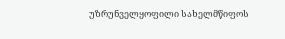უზრუნველყოფილი სახელმწიფოს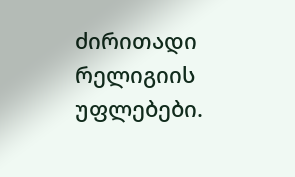ძირითადი რელიგიის უფლებები.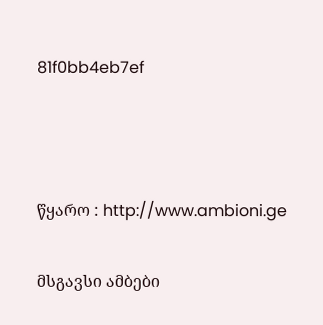81f0bb4eb7ef



წყარო : http://www.ambioni.ge

მსგავსი ამბები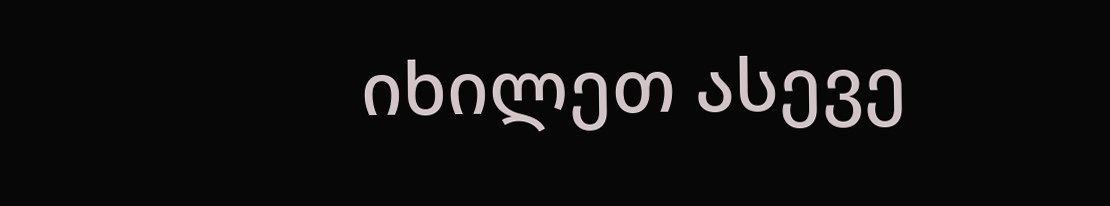იხილეთ ასევე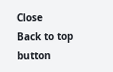Close
Back to top button